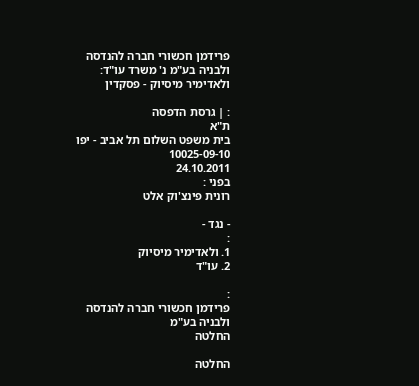פרידמן חכשורי חברה להנדסה ולבניה בע"מ נ' משרד עו"ד: ולאדימיר מיסיוק - פסקדין

: | גרסת הדפסה
ת"א
בית משפט השלום תל אביב - יפו
10025-09-10
24.10.2011
בפני :
רונית פינצ'וק אלט

- נגד -
:
1. ולאדימיר מיסיוק
2. עו"ד

:
פרידמן חכשורי חברה להנדסה ולבניה בע"מ
החלטה

החלטה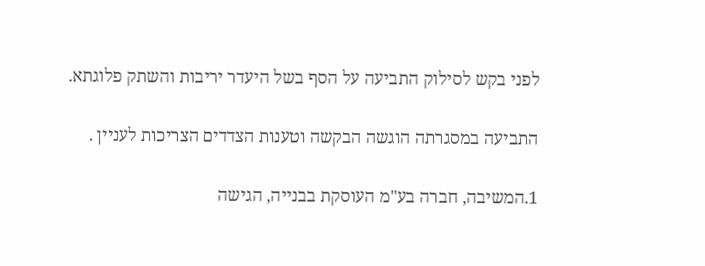לפני בקש לסילוק התביעה על הסף בשל היעדר יריבות והשתק פלוגתא.

התביעה במסגרתה הוגשה הבקשה וטענות הצדדים הצריכות לעניין .

1.המשיבה, חברה בע"מ העוסקת בבנייה, הגישה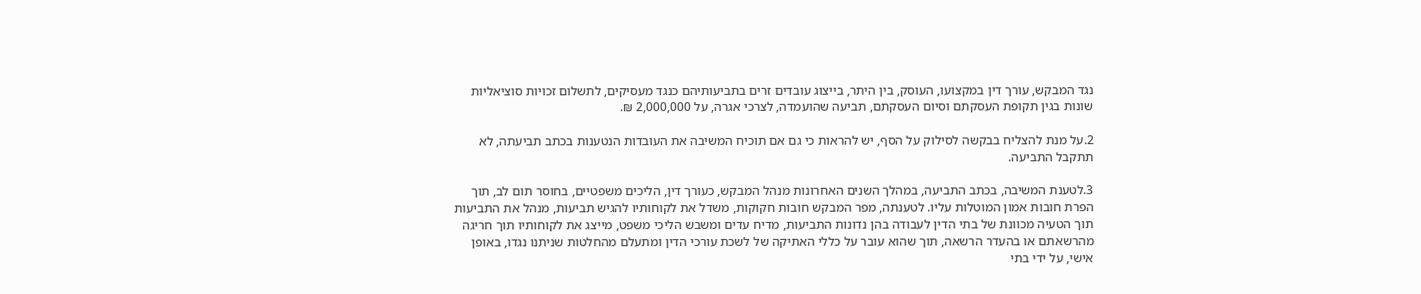נגד המבקש, עורך דין במקצועו, העוסק, בין היתר, בייצוג עובדים זרים בתביעותיהם כנגד מעסיקים, לתשלום זכויות סוציאליות שונות בגין תקופת העסקתם וסיום העסקתם, תביעה שהועמדה, לצרכי אגרה, על 2,000,000 ₪.

2.על מנת להצליח בבקשה לסילוק על הסף, יש להראות כי גם אם תוכיח המשיבה את העובדות הנטענות בכתב תביעתה, לא תתקבל התביעה.

3.לטענת המשיבה, בכתב התביעה, במהלך השנים האחרונות מנהל המבקש, כעורך דין, הליכים משפטיים, בחוסר תום לב, תוך הפרת חובות אמון המוטלות עליו. לטענתה, מפר המבקש חובות חקוקות, משדל את לקוחותיו להגיש תביעות, מנהל את התביעות תוך הטעיה מכוונת של בתי הדין לעבודה בהן נדונות התביעות, מדיח עדים ומשבש הליכי משפט, מייצג את לקוחותיו תוך חריגה מהרשאתם או בהעדר הרשאה, תוך שהוא עובר על כללי האתיקה של לשכת עורכי הדין ומתעלם מהחלטות שניתנו נגדו, באופן אישי, על ידי בתי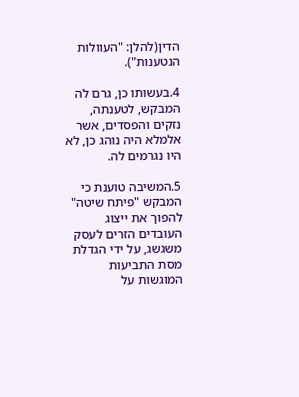הדין(להלן: "העוולות הנטענות").

4.בעשותו כן, גרם לה המבקש, לטענתה, נזקים והפסדים, אשר אלמלא היה נוהג כן, לא היו נגרמים לה.

5.המשיבה טוענת כי המבקש "פיתח שיטה" להפוך את ייצוג העובדים הזרים לעסק משגשג, על ידי הגדלת מסת התביעות המוגשות על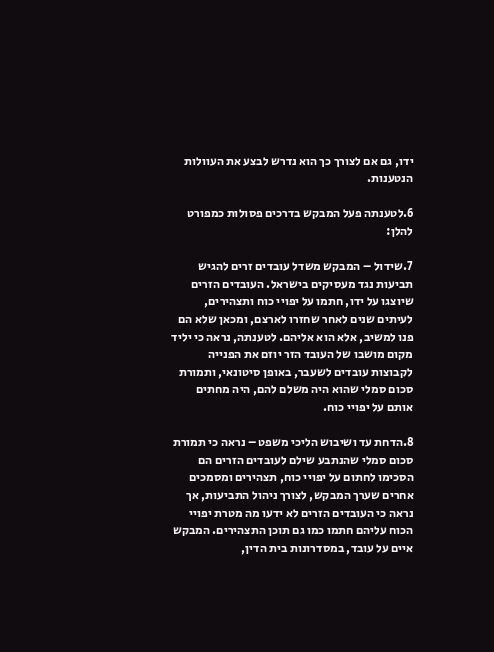ידו, גם אם לצורך כך הוא נדרש לבצע את העוולות הנטענות.

6.לטענתה פעל המבקש בדרכים פסולות כמפורט להלן:

7.שידול – המבקש משדל עובדים זרים להגיש תביעות נגד מעסיקים בישראל. העובדים הזרים שיוצגו על ידו, חתמו על יפויי כוח ותצהירים, לעיתים שנים לאחר שחזרו לארצם, ומכאן שלא הם פנו למשיב, אלא הוא אליהם. לטענתה, נראה כי יליד מקום מושבו של העובד הזר יוזם את הפנייה לקבוצות עובדים לשעבר, באופן סיטונאי, ותמורת סכום סמלי שהוא היה משלם להם, היה מחתים אותם על יפויי כוח.

8.הדחת עד ושיבוש הליכי משפט – נראה כי תמורת סכום סמלי שהנתבע שילם לעובדים הזרים הם הסכימו לחתום על יפויי כוח, תצהירים ומסמכים אחרים שערך המבקש, לצורך ניהול התביעות, אך נראה כי העובדים הזרים לא ידעו מה מטרת יפויי הכוח עליהם חתמו כמו גם תוכן התצהירים. המבקש איים על עובד, במסדרונות בית הדין,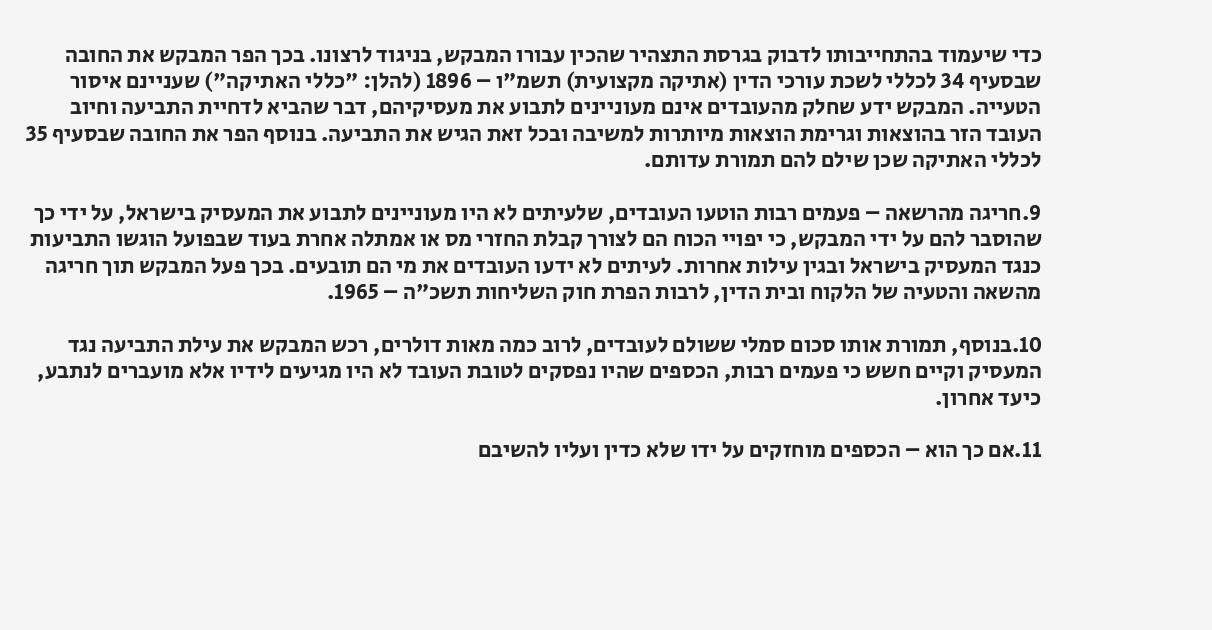כדי שיעמוד בהתחייבותו לדבוק בגרסת התצהיר שהכין עבורו המבקש, בניגוד לרצונו. בכך הפר המבקש את החובה שבסעיף 34 לכללי לשכת עורכי הדין (אתיקה מקצועית) תשמ"ו – 1896 (להלן: "כללי האתיקה") שעניינם איסור הטעייה. המבקש ידע שחלק מהעובדים אינם מעוניינים לתבוע את מעסיקיהם, דבר שהביא לדחיית התביעה וחיוב העובד הזר בהוצאות וגרימת הוצאות מיותרות למשיבה ובכל זאת הגיש את התביעה. בנוסף הפר את החובה שבסעיף 35 לכללי האתיקה שכן שילם להם תמורת עדותם.

9.חריגה מהרשאה – פעמים רבות הוטעו העובדים, שלעיתים לא היו מעוניינים לתבוע את המעסיק בישראל, על ידי כך שהוסבר להם על ידי המבקש, כי יפויי הכוח הם לצורך קבלת החזרי מס או אמתלה אחרת בעוד שבפועל הוגשו התביעות כנגד המעסיק בישראל ובגין עילות אחרות. לעיתים לא ידעו העובדים את מי הם תובעים. בכך פעל המבקש תוך חריגה מהשאה והטעיה של הלקוח ובית הדין, לרבות הפרת חוק השליחות תשכ"ה – 1965.

10.בנוסף, תמורת אותו סכום סמלי ששולם לעובדים, לרוב כמה מאות דולרים, רכש המבקש את עילת התביעה נגד המעסיק וקיים חשש כי פעמים רבות, הכספים שהיו נפסקים לטובת העובד לא היו מגיעים לידיו אלא מועברים לנתבע, כיעד אחרון.

11.אם כך הוא – הכספים מוחזקים על ידו שלא כדין ועליו להשיבם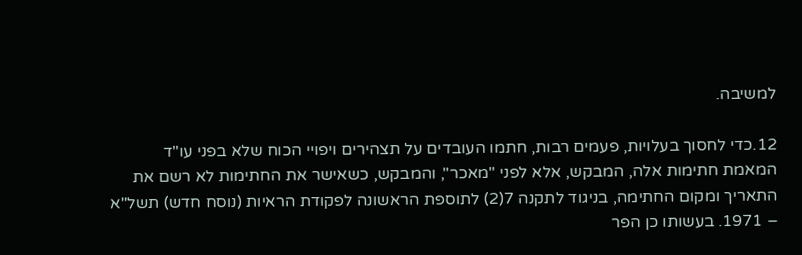למשיבה.

12.כדי לחסוך בעלויות, פעמים רבות, חתמו העובדים על תצהירים ויפויי הכוח שלא בפני עו"ד המאמת חתימות אלה, המבקש, אלא לפני "מאכר", והמבקש, כשאישר את החתימות לא רשם את התאריך ומקום החתימה, בניגוד לתקנה 7(2) לתוספת הראשונה לפקודת הראיות (נוסח חדש) תשל"א – 1971. בעשותו כן הפר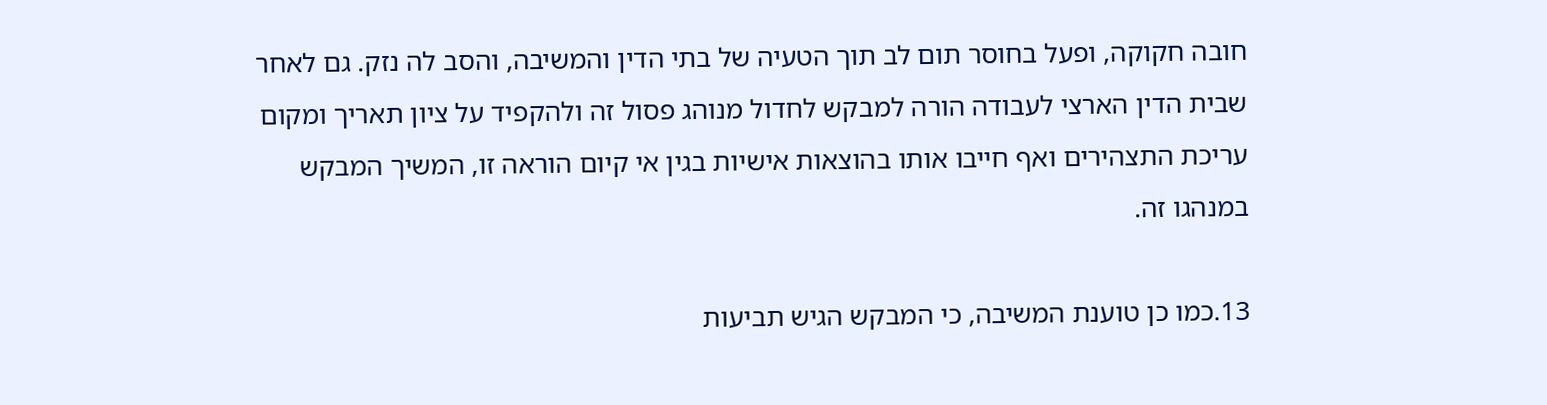חובה חקוקה, ופעל בחוסר תום לב תוך הטעיה של בתי הדין והמשיבה, והסב לה נזק. גם לאחר שבית הדין הארצי לעבודה הורה למבקש לחדול מנוהג פסול זה ולהקפיד על ציון תאריך ומקום עריכת התצהירים ואף חייבו אותו בהוצאות אישיות בגין אי קיום הוראה זו, המשיך המבקש במנהגו זה.

13.כמו כן טוענת המשיבה, כי המבקש הגיש תביעות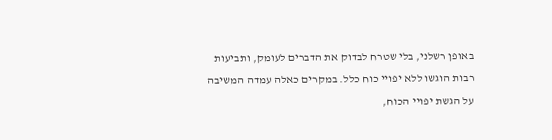באופן רשלני, בלי שטרח לבדוק את הדברים לעומק, ותביעות רבות הוגשו ללא יפויי כוח כלל. במקרים כאלה עמדה המשיבה על הגשת יפויי הכוח,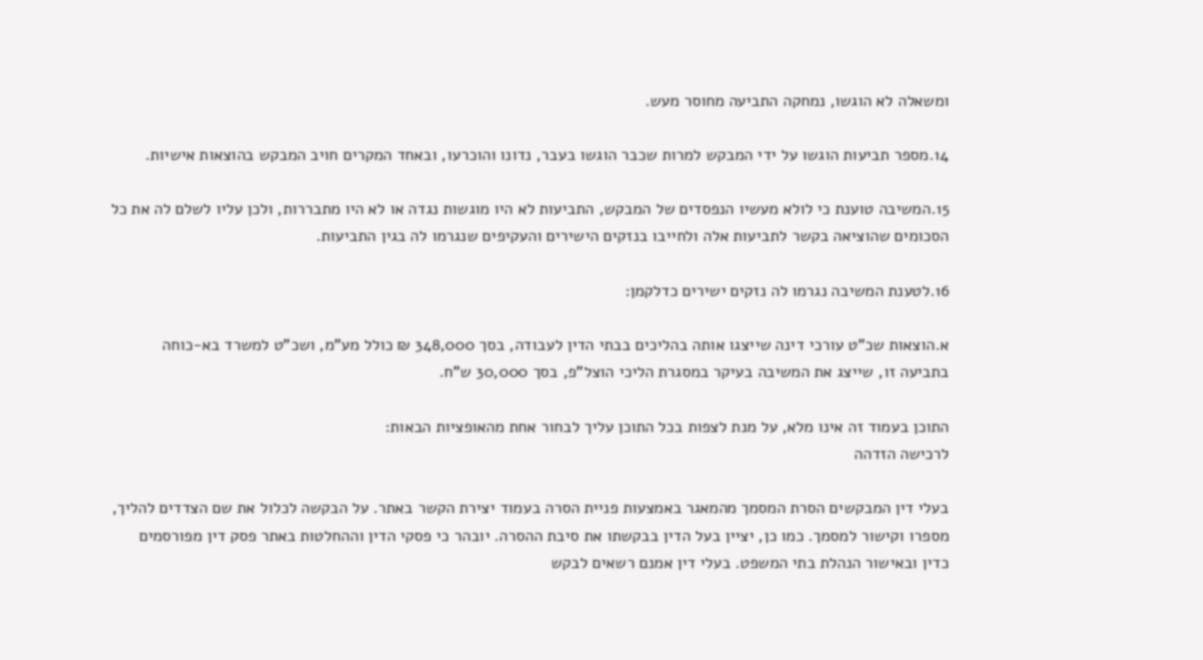ומשאלה לא הוגשו, נמחקה התביעה מחוסר מעש.

14.מספר תביעות הוגשו על ידי המבקש למרות שכבר הוגשו בעבר, נדונו והוכרעו, ובאחד המקרים חויב המבקש בהוצאות אישיות.

15.המשיבה טוענת כי לולא מעשיו הנפסדים של המבקש, התביעות לא היו מוגשות נגדה או לא היו מתבררות, ולכן עליו לשלם לה את כל הסכומים שהוציאה בקשר לתביעות אלה ולחייבו בנזקים הישירים והעקיפים שנגרמו לה בגין התביעות.

16.לטענת המשיבה נגרמו לה נזקים ישירים כדלקמן:

א.הוצאות שכ"ט עורכי דינה שייצגו אותה בהליכים בבתי הדין לעבודה, בסך 348,000 ₪ כולל מע"מ, ושכ"ט למשרד בא-כוחה בתביעה זו, שייצג את המשיבה בעיקר במסגרת הליכי הוצל"פ, בסך 30,000 ש"ח.

התוכן בעמוד זה אינו מלא, על מנת לצפות בכל התוכן עליך לבחור אחת מהאופציות הבאות:
לרכישה הזדהה

בעלי דין המבקשים הסרת המסמך מהמאגר באמצעות פניית הסרה בעמוד יצירת הקשר באתר. על הבקשה לכלול את שם הצדדים להליך, מספרו וקישור למסמך. כמו כן, יציין בעל הדין בבקשתו את סיבת ההסרה. יובהר כי פסקי הדין וההחלטות באתר פסק דין מפורסמים כדין ובאישור הנהלת בתי המשפט. בעלי דין אמנם רשאים לבקש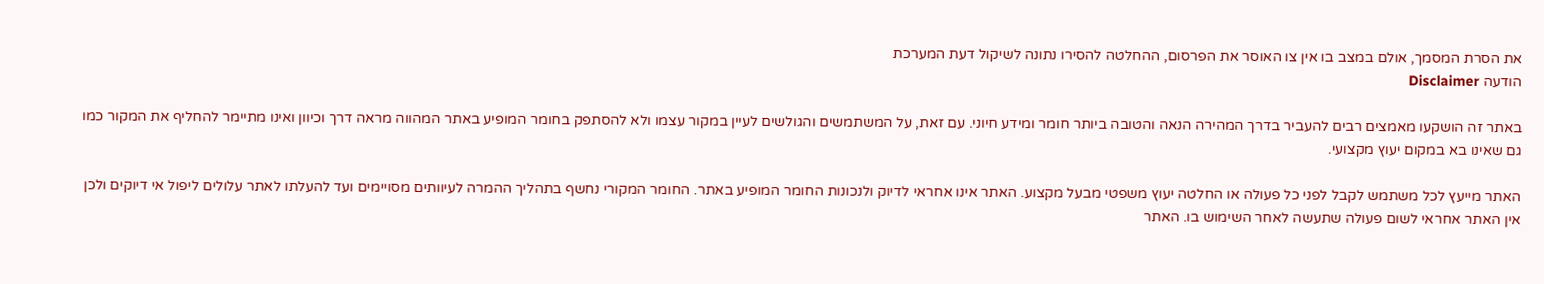את הסרת המסמך, אולם במצב בו אין צו האוסר את הפרסום, ההחלטה להסירו נתונה לשיקול דעת המערכת
הודעה Disclaimer

באתר זה הושקעו מאמצים רבים להעביר בדרך המהירה הנאה והטובה ביותר חומר ומידע חיוני. עם זאת, על המשתמשים והגולשים לעיין במקור עצמו ולא להסתפק בחומר המופיע באתר המהווה מראה דרך וכיוון ואינו מתיימר להחליף את המקור כמו גם שאינו בא במקום יעוץ מקצועי.

האתר מייעץ לכל משתמש לקבל לפני כל פעולה או החלטה יעוץ משפטי מבעל מקצוע. האתר אינו אחראי לדיוק ולנכונות החומר המופיע באתר. החומר המקורי נחשף בתהליך ההמרה לעיוותים מסויימים ועד להעלתו לאתר עלולים ליפול אי דיוקים ולכן אין האתר אחראי לשום פעולה שתעשה לאחר השימוש בו. האתר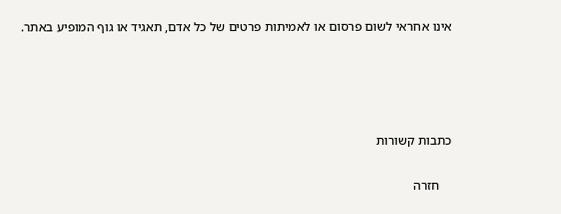אינו אחראי לשום פרסום או לאמיתות פרטים של כל אדם, תאגיד או גוף המופיע באתר.




כתבות קשורות

    חזרה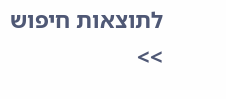לתוצאות חיפוש >>